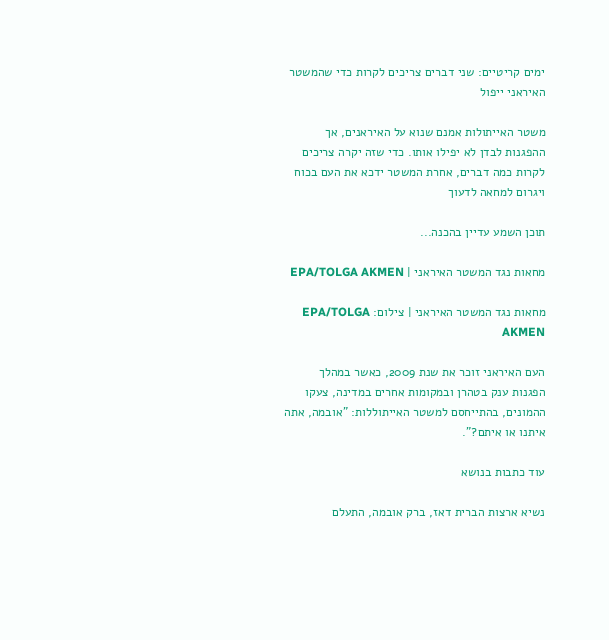ימים קריטיים: שני דברים צריכים לקרות כדי שהמשטר האיראני ייפול

משטר האייתולות אמנם שנוא על האיראנים, אך ההפגנות לבדן לא יפילו אותו. כדי שזה יקרה צריכים לקרות כמה דברים, אחרת המשטר ידכא את העם בכוח ויגרום למחאה לדעוך

תוכן השמע עדיין בהכנה...

מחאות נגד המשטר האיראני | EPA/TOLGA AKMEN

מחאות נגד המשטר האיראני | צילום: EPA/TOLGA AKMEN

העם האיראני זוכר את שנת 2009, כאשר במהלך הפגנות ענק בטהרן ובמקומות אחרים במדינה, צעקו ההמונים, בהתייחסם למשטר האייתוללות: "אובמה, אתה איתנו או איתם?".

עוד כתבות בנושא

נשיא ארצות הברית דאז, ברק אובמה, התעלם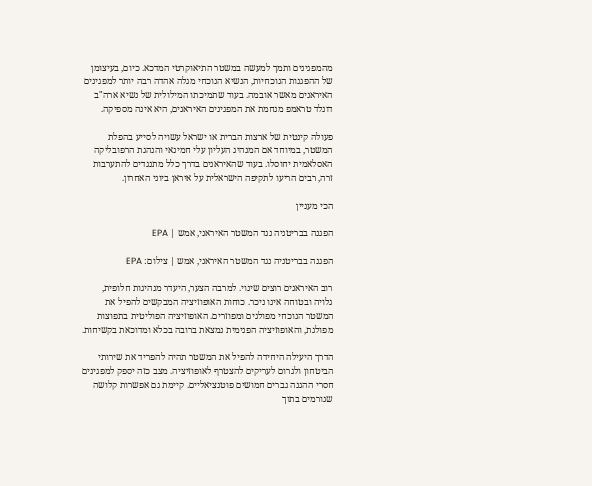מהמפגינים ותמך למעשה במשטר התיאוקרטי המדכא. כיום, בעיצומן של ההפגנות הנוכחיות, הנשיא הנוכחי מגלה אהדה רבה יותר למפגינים האיראנים מאשר אובמה. בעוד שתמיכתו המילולית של נשיא ארה"ב דונלד טראמפ מנחמת את המפגינים האיראנים, היא אינה מספיקה.

פעולה קינטית של ארצות הברית או ישראל עשויה לסייע בהפלת המשטר, במיוחד אם המנהיג העליון עלי חמינאי והנהגת הרפובליקה האסלאמית יחוסלו. בעוד שהאיראנים בדרך כלל מתנגדים להתערבות זרה, רבים הריעו לתקיפה הישראלית על איראן ביוני האחרון.

הכי מעניין

הפגנה בבריטניה נגד המשטר האיראני, אמש | EPA

הפגנה בבריטניה נגד המשטר האיראני, אמש | צילום: EPA

רוב האיראנים רוצים שינוי. למרבה הצער, היעדר מנהיגות חלופית, גלויה ובטוחה אינו ניכר. כוחות האופוזיציה המבקשים להפיל את המשטר הנוכחי מפולגים ומפוזרים. האופוזיציה הפוליטית בתפוצות מפולגת, והאופוזיציה הפנימית נמצאת ברובה בכלא ומדוכאת בקשיחות.

הדרך היעילה היחידה להפיל את המשטר תהיה להפריד את שירותי הביטחון ולגרום לעריקים להצטרף לאופוזיציה. מצב כזה יספק למפגינים חסרי ההגנה גברים חמושים פוטנציאליים. קיימת גם אפשרות קלושה שגורמים בתוך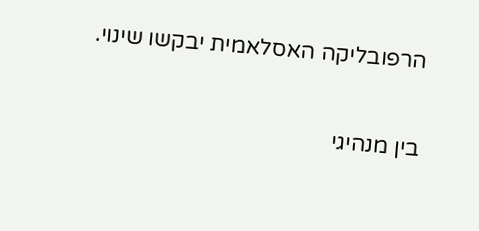הרפובליקה האסלאמית יבקשו שינוי.

בין מנהיגי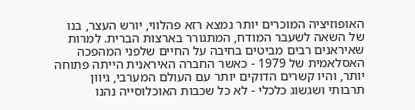האופוזיציה המוכרים יותר נמצא רזא פהלווי, יורש העצר, בנו של השאה לשעבר המודח, המתגורר בארצות הברית. למרות שאיראנים רבים מביטים בחיבה על החיים שלפני המהפכה האסלאמית של 1979 - כאשר החברה האיראנית הייתה פתוחה יותר, והיו קשרים הדוקים יותר עם העולם המערבי, גיוון תרבותי ושגשוג כלכלי - לא כל שכבות האוכלוסייה נהנו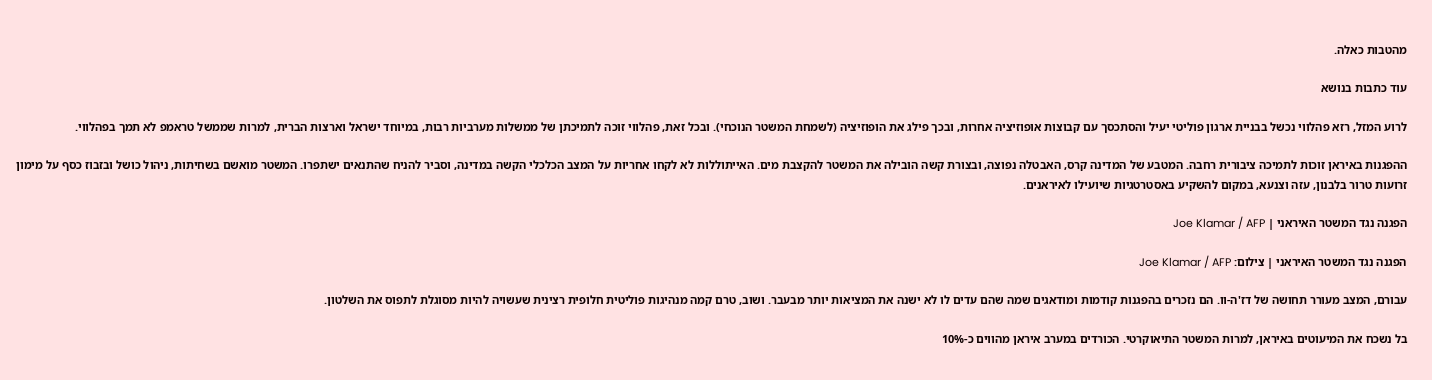מהטבות כאלה.

עוד כתבות בנושא

לרוע המזל, רזא פהלווי נכשל בבניית ארגון פוליטי יעיל והסתכסך עם קבוצות אופוזיציה אחרות, ובכך פילג את הופוזיציה (לשמחת המשטר הנוכחי). ובכל זאת, פהלווי זוכה לתמיכתן של ממשלות מערביות רבות, במיוחד ישראל וארצות הברית, למרות שממשל טראמפ לא תמך בפהלווי.

ההפגנות באיראן זוכות לתמיכה ציבורית רחבה. המטבע של המדינה קרס, האבטלה נפוצה, ובצורת קשה הובילה את המשטר להקצבת מים. האייתוללות לא לקחו אחריות על המצב הכלכלי הקשה במדינה, וסביר להניח שהתנאים ישתפרו. המשטר מואשם בשחיתות, ניהול כושל ובזבוז כסף על מימון זרועות טרור בלבנון, עזה וצנעא, במקום להשקיע באסטרטגיות שיועילו לאיראנים.

הפגנה נגד המשטר האיראני | Joe Klamar / AFP

הפגנה נגד המשטר האיראני | צילום: Joe Klamar / AFP

עבורם, המצב מעורר תחושה של דז'ה-וו. הם נזכרים בהפגנות קודמות ומודאגים שמה שהם עדים לו לא ישנה את המציאות יותר מבעבר. ושוב, טרם קמה מנהיגות פוליטית חלופית רצינית שעשויה להיות מסוגלת לתפוס את השלטון.

בל נשכח את המיעוטים באיראן, למרות המשטר התיאוקרטי. הכורדים במערב איראן מהווים כ-10%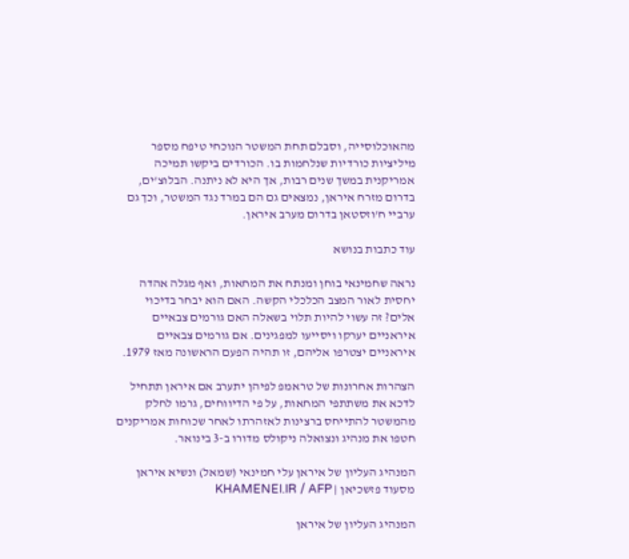מהאוכלוסייה, וסבלם תחת המשטר הנוכחי טיפח מספר מיליציות כורדיות שנלחמות בו. הכורדים ביקשו תמיכה אמריקנית במשך שנים רבות, אך היא לא ניתנה. הבלוצ'ים, בדרום מזרח איראן, נמצאים גם הם במרד נגד המשטר, וכך גם ערביי ח'וזסטאן בדרום מערב איראן.

עוד כתבות בנושא

נראה שחמינאי בוחן ומנתח את המחאות, ואף מגלה אהדה יחסית לאור המצב הכלכלי הקשה. האם הוא יבחר בדיכוי אלים? זה עשוי להיות תלוי בשאלה האם גורמים צבאיים איראניים יערקו ויסייעו למפגינים. אם גורמים צבאיים איראניים יצטרפו אליהם, זו תהיה הפעם הראשונה מאז 1979.

הצהרות אחרונות של טראמפ לפיהן יתערב אם איראן תתחיל לדכא את משתתפי המחאות, על פי הדיווחים, גרמו לחלק מהמשטר להתייחס ברצינות לאזהרתו לאחר שכוחות אמריקנים חטפו את מנהיג ונצואלה ניקולס מדורו ב-3 בינואר.

המנהיג העליון של איראן עלי חמינאי (שמאל) ונשיא איראן מסעוד פזשכיאן | KHAMENEI.IR / AFP

המנהיג העליון של איראן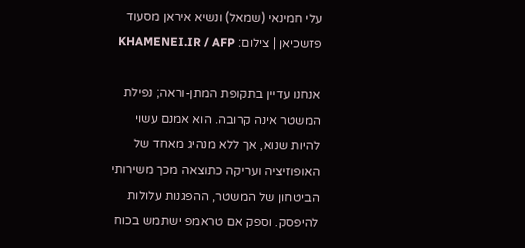עלי חמינאי (שמאל) ונשיא איראן מסעוד פזשכיאן | צילום: KHAMENEI.IR / AFP

אנחנו עדיין בתקופת המתן-וראה; נפילת המשטר אינה קרובה. הוא אמנם עשוי להיות שנוא, אך ללא מנהיג מאחד של האופוזיציה ועריקה כתוצאה מכך משירותי הביטחון של המשטר, ההפגנות עלולות להיפסק. וספק אם טראמפ ישתמש בכוח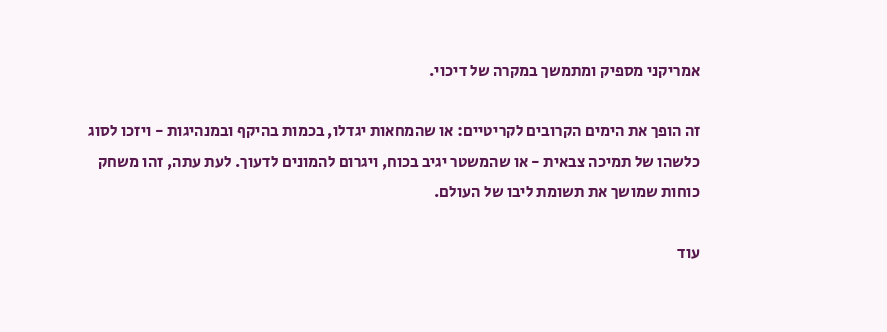אמריקני מספיק ומתמשך במקרה של דיכוי.

זה הופך את הימים הקרובים לקריטיים: או שהמחאות יגדלו, בכמות בהיקף ובמנהיגות - ויזכו לסוג כלשהו של תמיכה צבאית - או שהמשטר יגיב בכוח, ויגרום להמונים לדעוך. לעת עתה, זהו משחק כוחות שמושך את תשומת ליבו של העולם.

עוד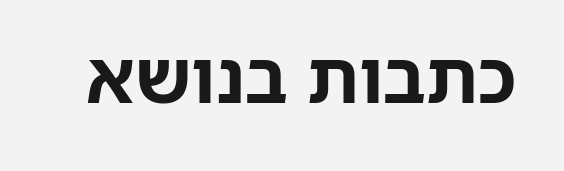כתבות בנושא